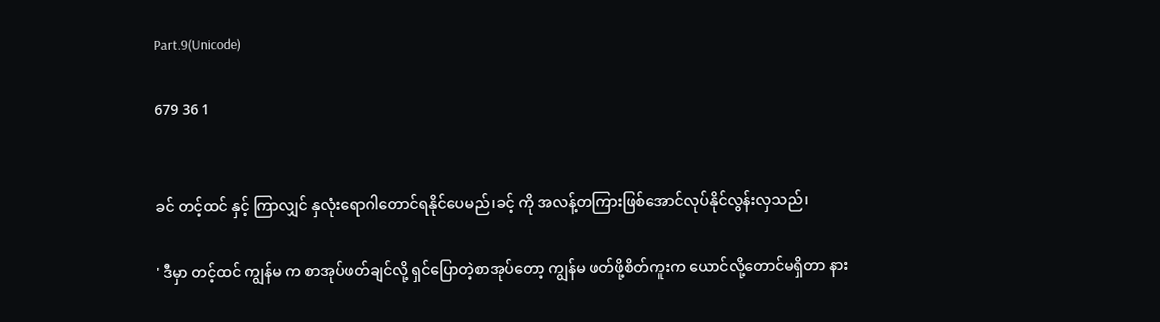Part.9(Unicode)

679 36 1


ခင် တင့်ထင် နှင့် ကြာလျှင် နှလုံးရောဂါတောင်ရနိုင်ပေမည်၊ခင့် ကို အလန့်တကြားဖြစ်အောင်လုပ်နိုင်လွန်းလှသည်၊

' ဒီမှာ တင့်ထင် ကျွန်မ က စာအုပ်ဖတ်ချင်လို့ ရှင်ပြောတဲ့စာအုပ်တော့ ကျွန်မ ဖတ်ဖို့စိတ်ကူးက ယောင်လို့တောင်မရှိတာ နား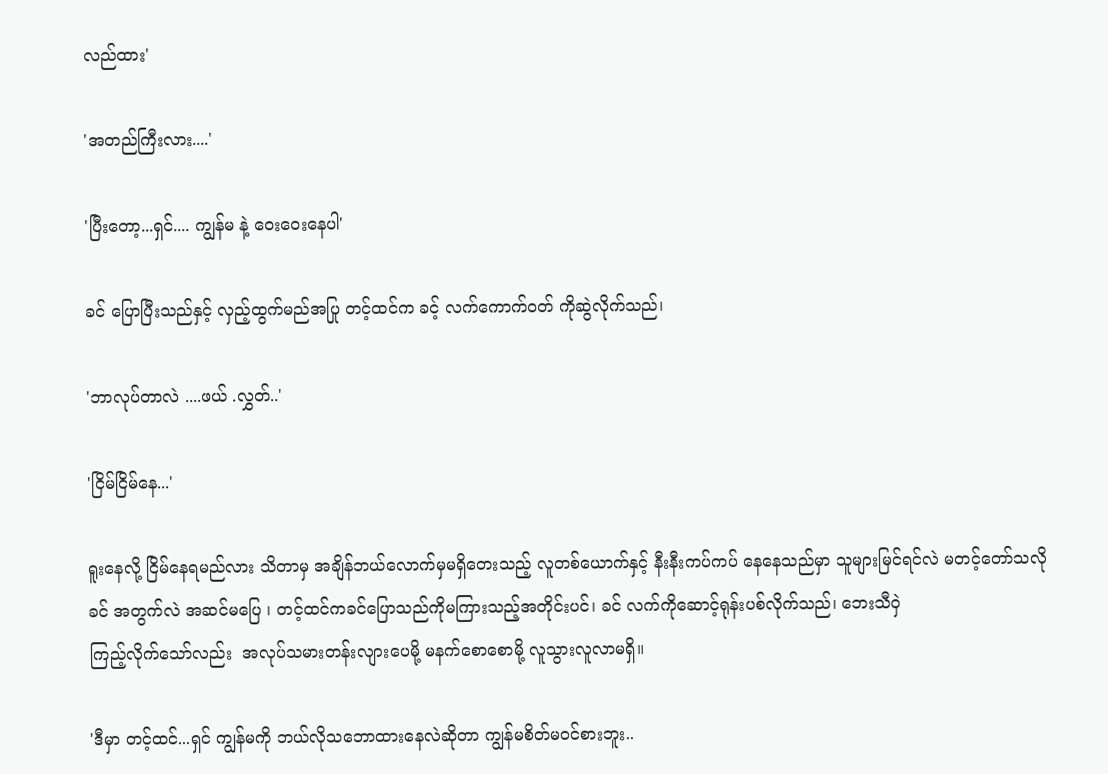လည်ထား'

'အတည်ကြီးလား....'

'ပြီးတော့...ရှင်.... ကျွန်မ နဲ့ ဝေးဝေးနေပါ'

ခင် ပြောပြီးသည်နှင့် လှည့်ထွက်မည်အပြု တင့်ထင်က ခင့် လက်ကောက်ဝတ် ကိုဆွဲလိုက်သည်၊

'ဘာလုပ်တာလဲ ....ဖယ် .လွှတ်..'

'ငြိမ်ငြိမ်နေ...'

ရူးနေလို့ ငြိမ်နေရမည်လား သိတာမှ အချိန်ဘယ်လောက်မှမရှိတေးသည့် လူတစ်ယောက်နှင့် နီးနီးကပ်ကပ် နေနေသည်မှာ သူများမြင်ရင်လဲ မတင့်တော်သလို ခင် အတွက်လဲ အဆင်မပြေ ၊ တင့်ထင်ကခင်ပြောသည်ကိုမကြားသည့်အတိုင်းပင်၊ ခင် လက်ကိုဆောင့်ရုန်းပစ်လိုက်သည်၊ ဘေးသီဝှဲ
ကြည့်လိုက်သော်လည်း  အလုပ်သမားတန်းလျားပေမို့ မနက်စောစောမို့ လူသွားလူလာမရှိ။

'ဒီမှာ တင့်ထင်...ရှင် ကျွန်မကို ဘယ်လိုသဘောထားနေလဲဆိုတာ ကျွန်မစိတ်မဝင်စားဘူး..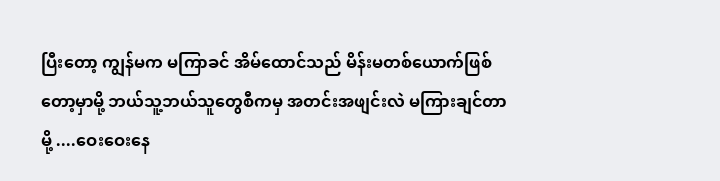ပြီးတော့ ကျွန်မက မကြာခင် အိမ်ထောင်သည် မိန်းမတစ်ယောက်ဖြစ်တော့မှာမို့ ဘယ်သူ့ဘယ်သူတွေစီကမှ အတင်းအဖျင်းလဲ မကြားချင်တာမို့ ....ဝေးဝေးနေ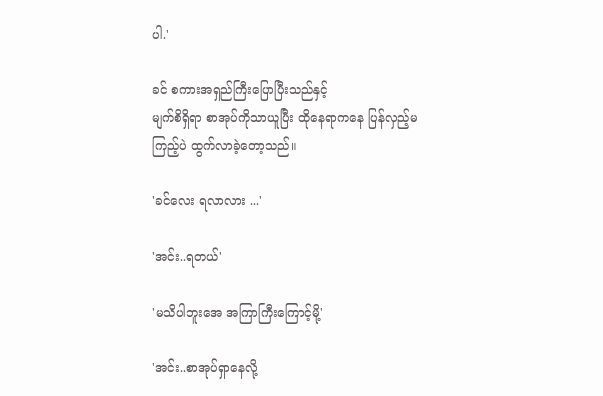ပါ.'

ခင် စကားအရှည်ကြီးပြောပြီးသည်နှင့်
မျက်စိရှိရာ စာအုပ်ကိုသာယူပြီး ထိုနေရာကနေ ပြန်လှည့်မကြည့်ပဲ ထွက်လာခဲ့တော့သည်။

'ခင်လေး ရလာလား ...'

'အင်း..ရတယ်'

'မသိပါဘူးအေ အကြာကြီးကြောင့်မို့'

'အင်း..စာအုပ်ရှာနေလို့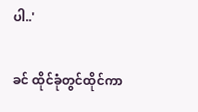ပါ..'

ခင် ထိုင်ခုံတွင်ထိုင်ကာ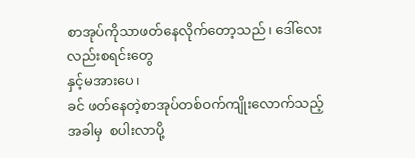စာအုပ်ကိုသာဖတ်နေလိုက်တော့သည်၊ ဒေါ်လေးလည်းစရင်းတွေ
နှင့်မအားပေ၊
ခင် ဖတ်နေတဲ့စာအုပ်တစ်ဝက်ကျိုးလောက်သည့်အခါမှ  စပါးလာပို့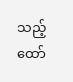သည့် ထော်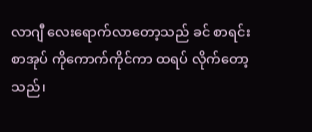လာဂျီ လေးရောက်လာတော့သည် ခင် စာရင်းစာအုပ် ကိုကောက်ကိုင်ကာ ထရပ် လိုက်တော့သည်၊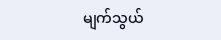မျက်သွယ်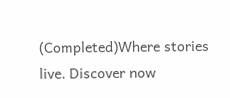(Completed)Where stories live. Discover now